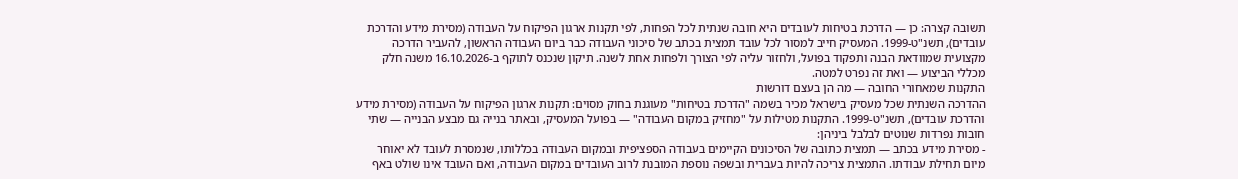תשובה קצרה: כן — הדרכת בטיחות לעובדים היא חובה שנתית לכל הפחות, לפי תקנות ארגון הפיקוח על העבודה (מסירת מידע והדרכת עובדים), תשנ"ט-1999. המעסיק חייב למסור לכל עובד תמצית בכתב של סיכוני העבודה כבר ביום העבודה הראשון, להעביר הדרכה מקצועית שמוודאת הבנה ותפקוד בפועל, ולחזור עליה לפי הצורך ולפחות אחת לשנה. תיקון שנכנס לתוקף ב-16.10.2026 משנה חלק מכללי הביצוע — ואת זה נפרט למטה.
התקנות שמאחורי החובה — מה הן בעצם דורשות
ההדרכה השנתית שכל מעסיק בישראל מכיר בשמה "הדרכת בטיחות" מעוגנת בחוק מסוים: תקנות ארגון הפיקוח על העבודה (מסירת מידע והדרכת עובדים), תשנ"ט-1999. התקנות מטילות על "מחזיק במקום העבודה" — בפועל המעסיק, ובאתר בנייה גם מבצע הבנייה — שתי חובות נפרדות שנוטים לבלבל ביניהן:
- מסירת מידע בכתב — תמצית כתובה של הסיכונים הקיימים בעבודה הספציפית ובמקום העבודה בכללותו, שנמסרת לעובד לא יאוחר מיום תחילת עבודתו. התמצית צריכה להיות בעברית ובשפה נוספת המובנת לרוב העובדים במקום העבודה, ואם העובד אינו שולט באף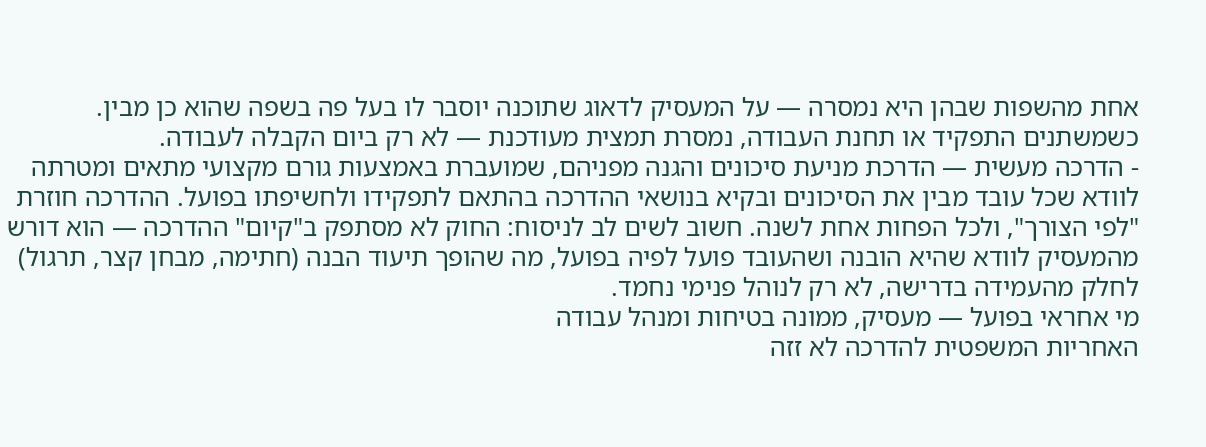אחת מהשפות שבהן היא נמסרה — על המעסיק לדאוג שתוכנה יוסבר לו בעל פה בשפה שהוא כן מבין. כשמשתנים התפקיד או תחנת העבודה, נמסרת תמצית מעודכנת — לא רק ביום הקבלה לעבודה.
- הדרכה מעשית — הדרכת מניעת סיכונים והגנה מפניהם, שמועברת באמצעות גורם מקצועי מתאים ומטרתה לוודא שכל עובד מבין את הסיכונים ובקיא בנושאי ההדרכה בהתאם לתפקידו ולחשיפתו בפועל. ההדרכה חוזרת "לפי הצורך", ולכל הפחות אחת לשנה. חשוב לשים לב לניסוח: החוק לא מסתפק ב"קיום" ההדרכה — הוא דורש מהמעסיק לוודא שהיא הובנה ושהעובד פועל לפיה בפועל, מה שהופך תיעוד הבנה (חתימה, מבחן קצר, תרגול) לחלק מהעמידה בדרישה, לא רק לנוהל פנימי נחמד.
מי אחראי בפועל — מעסיק, ממונה בטיחות ומנהל עבודה
האחריות המשפטית להדרכה לא זזה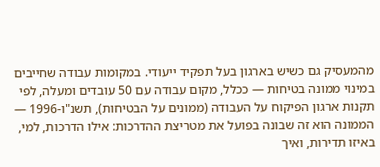מהמעסיק גם כשיש בארגון בעל תפקיד ייעודי. במקומות עבודה שחייבים במינוי ממונה בטיחות — ככלל, מקום עבודה עם 50 עובדים ומעלה, לפי תקנות ארגון הפיקוח על העבודה (ממונים על הבטיחות), תשנ"ו-1996 — הממונה הוא זה שבונה בפועל את מטריצת ההדרכות: אילו הדרכות, למי, באיזו תדירות, ואיך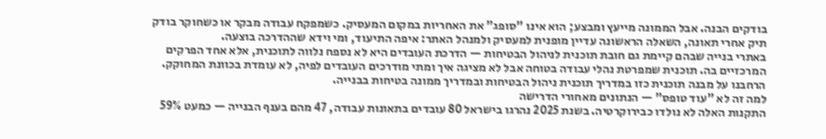בודקים הבנה. אבל הממונה מייעץ ומבצע; הוא אינו "סופג" את האחריות במקום המעסיק. כשמפקח עבודה מבקר או כשחוקר בודק תיק אחרי תאונה, השאלה הראשונה עדיין מופנית למעסיק ולמנהל האתר: איפה התיעוד, ומי וידא שההדרכה בוצעה.
באתרי בנייה שבהם קיימת גם חובת תוכנית לניהול הבטיחות — הדרכת העובדים היא לא נספח נלווה לתוכנית, אלא אחד הפרקים המרכזיים בה. תוכנית שמפרטת נהלי עבודה בטוחה אבל לא מציגה איך ומתי מודרכים העובדים לפיה, לא עומדת בכוונת המחוקק. הרחבנו על מבנה תוכנית כזו במדריך תוכנית ניהול הבטיחות ובמדריך ממונה בטיחות בבנייה.
למה זה לא "עוד טופס" — הנתונים מאחורי הדרישה
התקנות האלה לא נולדו כבירוקרטיה. בשנת 2025 נהרגו בישראל 80 עובדים בתאונות עבודה, 47 מהם בענף הבנייה — כמעט 59%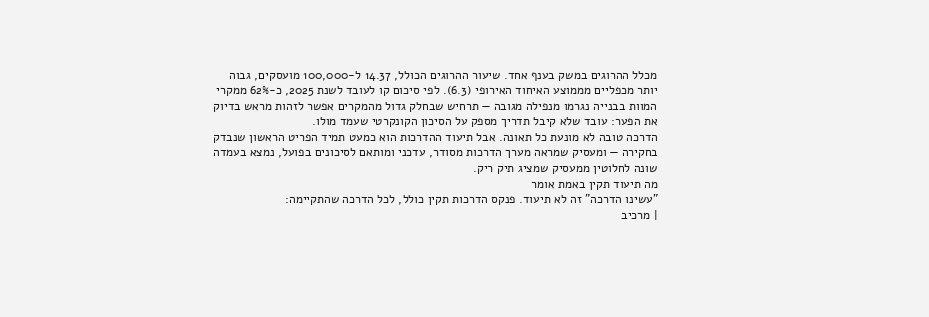מכלל ההרוגים במשק בענף אחד. שיעור ההרוגים הכולל, 14.37 ל-100,000 מועסקים, גבוה יותר מכפליים מממוצע האיחוד האירופי (6.3). לפי סיכום קו לעובד לשנת 2025, כ-62% ממקרי המוות בבנייה נגרמו מנפילה מגובה — תרחיש שבחלק גדול מהמקרים אפשר לזהות מראש בדיוק את הפער: עובד שלא קיבל תדריך מספק על הסיכון הקונקרטי שעמד מולו.
הדרכה טובה לא מונעת כל תאונה. אבל תיעוד ההדרכות הוא כמעט תמיד הפריט הראשון שנבדק בחקירה — ומעסיק שמראה מערך הדרכות מסודר, עדכני ומותאם לסיכונים בפועל, נמצא בעמדה שונה לחלוטין ממעסיק שמציג תיק ריק.
מה תיעוד תקין באמת אומר
"עשינו הדרכה" זה לא תיעוד. פנקס הדרכות תקין כולל, לכל הדרכה שהתקיימה:
| מרכיב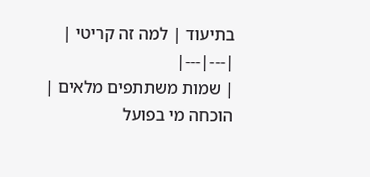בתיעוד | למה זה קריטי |
|---|---|
| שמות משתתפים מלאים | הוכחה מי בפועל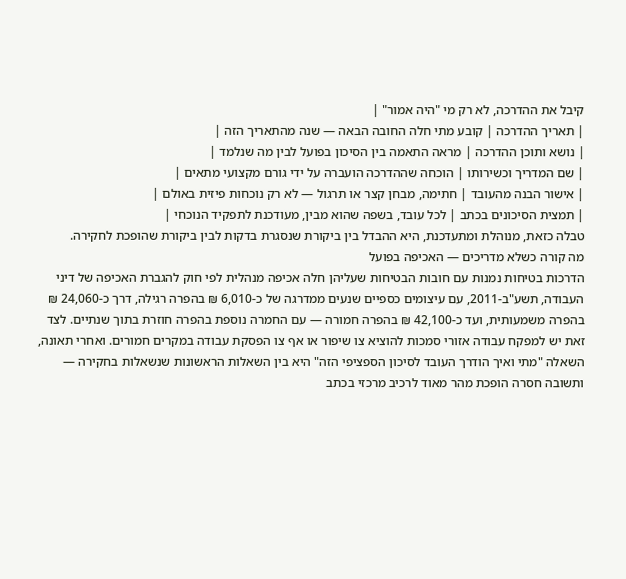קיבל את ההדרכה, לא רק מי "היה אמור" |
| תאריך ההדרכה | קובע מתי חלה החובה הבאה — שנה מהתאריך הזה |
| נושא ותוכן ההדרכה | מראה התאמה בין הסיכון בפועל לבין מה שנלמד |
| שם המדריך וכשירותו | הוכחה שההדרכה הועברה על ידי גורם מקצועי מתאים |
| אישור הבנה מהעובד | חתימה, מבחן קצר או תרגול — לא רק נוכחות פיזית באולם |
| תמצית הסיכונים בכתב | לכל עובד, בשפה שהוא מבין, מעודכנת לתפקיד הנוכחי |
טבלה כזאת, מנוהלת ומתעדכנת, היא ההבדל בין ביקורת שנסגרת בדקות לבין ביקורת שהופכת לחקירה.
מה קורה כשלא מדריכים — האכיפה בפועל
הדרכות בטיחות נמנות עם חובות הבטיחות שעליהן חלה אכיפה מנהלית לפי חוק להגברת האכיפה של דיני העבודה, תשע"ב-2011, עם עיצומים כספיים שנעים ממדרגה של כ-6,010 ₪ בהפרה רגילה, דרך כ-24,060 ₪ בהפרה משמעותית, ועד כ-42,100 ₪ בהפרה חמורה — עם החמרה נוספת בהפרה חוזרת בתוך שנתיים. לצד זאת יש למפקח עבודה אזורי סמכות להוציא צו שיפור או אף צו הפסקת עבודה במקרים חמורים. ואחרי תאונה, השאלה "מתי ואיך הודרך העובד לסיכון הספציפי הזה" היא בין השאלות הראשונות שנשאלות בחקירה — ותשובה חסרה הופכת מהר מאוד לרכיב מרכזי בכתב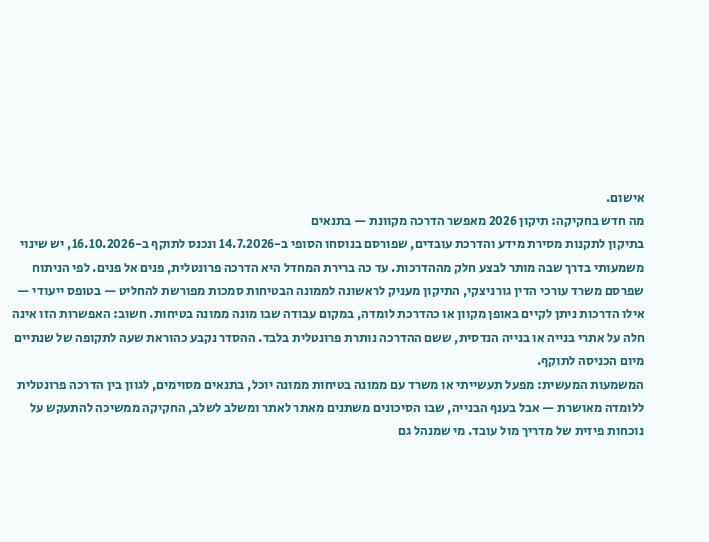אישום.
מה חדש בחקיקה: תיקון 2026 מאפשר הדרכה מקוונת — בתנאים
בתיקון לתקנות מסירת מידע והדרכת עובדים, שפורסם בנוסחו הסופי ב-14.7.2026 ונכנס לתוקף ב-16.10.2026, יש שינוי משמעותי בדרך שבה מותר לבצע חלק מההדרכות. עד כה ברירת המחדל היא הדרכה פרונטלית, פנים אל פנים. לפי הניתוח שפרסם משרד עורכי הדין גורניצקי, התיקון מעניק לראשונה לממונה הבטיחות סמכות מפורשת להחליט — בטופס ייעודי — אילו הדרכות ניתן לקיים באופן מקוון או כהדרכת לומדה, במקום עבודה שבו מונה ממונה בטיחות. חשוב: האפשרות הזו אינה חלה על אתרי בנייה או בנייה הנדסית, ששם ההדרכה נותרת פרונטלית בלבד. ההסדר נקבע כהוראת שעה לתקופה של שנתיים מיום הכניסה לתוקף.
המשמעות המעשית: מפעל תעשייתי או משרד עם ממונה בטיחות ממונה יוכל, בתנאים מסוימים, לגוון בין הדרכה פרונטלית ללומדה מאושרת — אבל בענף הבנייה, שבו הסיכונים משתנים מאתר לאתר ומשלב לשלב, החקיקה ממשיכה להתעקש על נוכחות פיזית של מדריך מול עובד. מי שמנהל גם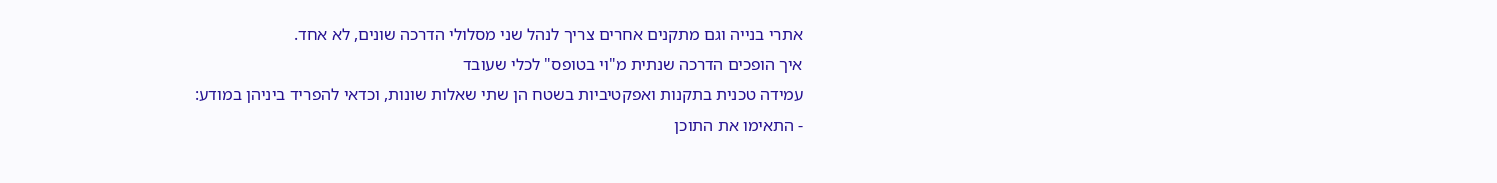אתרי בנייה וגם מתקנים אחרים צריך לנהל שני מסלולי הדרכה שונים, לא אחד.
איך הופכים הדרכה שנתית מ"וי בטופס" לכלי שעובד
עמידה טכנית בתקנות ואפקטיביות בשטח הן שתי שאלות שונות, וכדאי להפריד ביניהן במודע:
- התאימו את התוכן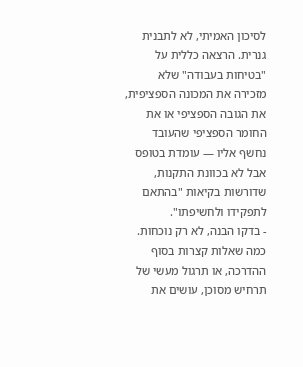לסיכון האמיתי, לא לתבנית גנרית. הרצאה כללית על "בטיחות בעבודה" שלא מזכירה את המכונה הספציפית, את הגובה הספציפי או את החומר הספציפי שהעובד נחשף אליו — עומדת בטופס אבל לא בכוונת התקנות, שדורשות בקיאות "בהתאם לתפקידו ולחשיפתו".
- בדקו הבנה, לא רק נוכחות. כמה שאלות קצרות בסוף ההדרכה, או תרגול מעשי של תרחיש מסוכן, עושים את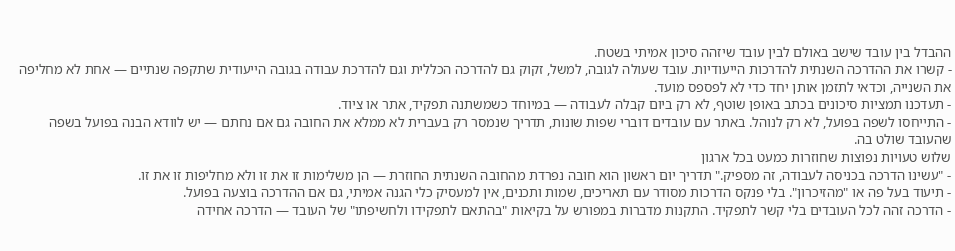ההבדל בין עובד שישב באולם לבין עובד שיזהה סיכון אמיתי בשטח.
- קשרו את ההדרכה השנתית להדרכות הייעודיות. עובד שעולה לגובה, למשל, זקוק גם להדרכה הכללית וגם להדרכת עבודה בגובה הייעודית שתקפה שנתיים — אחת לא מחליפה את השנייה, וכדאי לתזמן אותן יחד כדי לא לפספס מועד.
- תעדכנו תמציות סיכונים בכתב באופן שוטף, לא רק ביום קבלה לעבודה — במיוחד כשמשתנה תפקיד, אתר או ציוד.
- התייחסו לשפה בפועל, לא רק לנוהל. באתר עם עובדים דוברי שפות שונות, תדריך שנמסר רק בעברית לא ממלא את החובה גם אם נחתם — יש לוודא הבנה בפועל בשפה שהעובד שולט בה.
שלוש טעויות נפוצות שחוזרות כמעט בכל ארגון
- "עשינו הדרכה בכניסה לעבודה, זה מספיק." תדריך יום ראשון הוא חובה נפרדת מהחובה השנתית החוזרת — הן משלימות זו את זו ולא מחליפות זו את זו.
- תיעוד בעל פה או "מהזיכרון". בלי פנקס הדרכות מסודר עם תאריכים, שמות ותכנים, אין למעסיק כלי הגנה אמיתי, גם אם ההדרכה בוצעה בפועל.
- הדרכה זהה לכל העובדים בלי קשר לתפקיד. התקנות מדברות במפורש על בקיאות "בהתאם לתפקידו ולחשיפתו" של העובד — הדרכה אחידה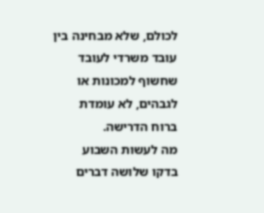לכולם, שלא מבחינה בין עובד משרדי לעובד שחשוף למכונות או לגבהים, לא עומדת ברוח הדרישה.
מה לעשות השבוע
בדקו שלושה דברים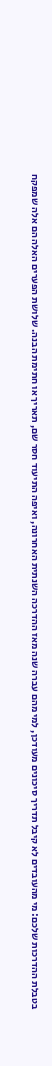בטבלת ההדרכות שלכם: מי מהעובדים לא קיבל תדריך סיכונים מעודכן, למי מהם עברה שנה מאז ההדרכה השנתית האחרונה, ואיפה התיעוד חסר שם, תאריך או חתימת הבנה. שלושת הפערים האלה הם אלה שמפקח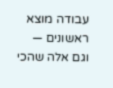עבודה מוצא ראשונים — וגם אלה שהכי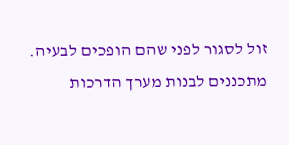זול לסגור לפני שהם הופכים לבעיה.
מתכננים לבנות מערך הדרכות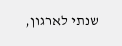שנתי לארגון,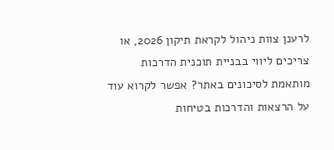לרענן צוות ניהול לקראת תיקון 2026, או צריכים ליווי בבניית תוכנית הדרכות מותאמת לסיכונים באתר? אפשר לקרוא עוד על הרצאות והדרכות בטיחות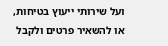ועל שירותי ייעוץ בטיחות, או להשאיר פרטים ולקבל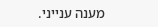מענה ענייני.